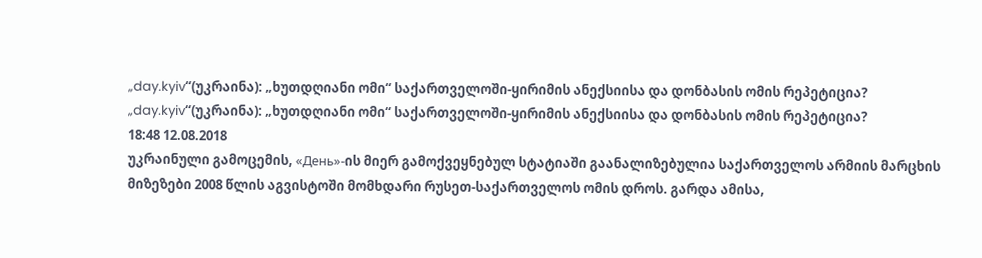„day.kyiv“(უკრაინა): „ხუთდღიანი ომი“ საქართველოში-ყირიმის ანექსიისა და დონბასის ომის რეპეტიცია?
„day.kyiv“(უკრაინა): „ხუთდღიანი ომი“ საქართველოში-ყირიმის ანექსიისა და დონბასის ომის რეპეტიცია?
18:48 12.08.2018
უკრაინული გამოცემის, «День»-ის მიერ გამოქვეყნებულ სტატიაში გაანალიზებულია საქართველოს არმიის მარცხის მიზეზები 2008 წლის აგვისტოში მომხდარი რუსეთ-საქართველოს ომის დროს. გარდა ამისა,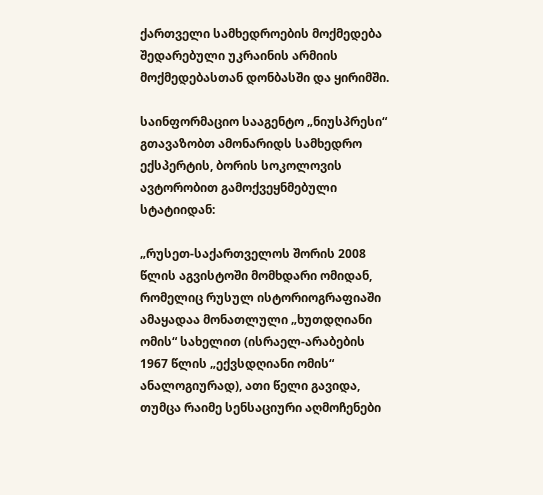ქართველი სამხედროების მოქმედება შედარებული უკრაინის არმიის მოქმედებასთან დონბასში და ყირიმში.

საინფორმაციო სააგენტო „ნიუსპრესი“ გთავაზობთ ამონარიდს სამხედრო ექსპერტის, ბორის სოკოლოვის ავტორობით გამოქვეყნმებული სტატიიდან:

„რუსეთ-საქართველოს შორის 2008 წლის აგვისტოში მომხდარი ომიდან, რომელიც რუსულ ისტორიოგრაფიაში ამაყადაა მონათლული „ხუთდღიანი ომის“ სახელით (ისრაელ-არაბების 1967 წლის „ექვსდღიანი ომის“ ანალოგიურად), ათი წელი გავიდა, თუმცა რაიმე სენსაციური აღმოჩენები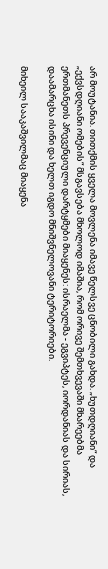არ მოუტანია. თითქმის ყველა მოვლენა იმავე წელსვე ცნობილი გახდა. „ხუთდღიანი“ და „ექვსდღიანი ომების“ მსგავსება მხოლოდ იმაშია, რომ ორივე შემთხვევაში მხარეებმა ერთმანეთს პრევენციული დარტყმები მიაყენეს: ისრაელმა - ეგვიპტეს, იორდანიას და სირიას, დაამარცხა ისინი და ხელთ იგდო მნიშვნელოვანი ტერიტორიები.

მიხეილ სააკაშვილმაც მიაყენა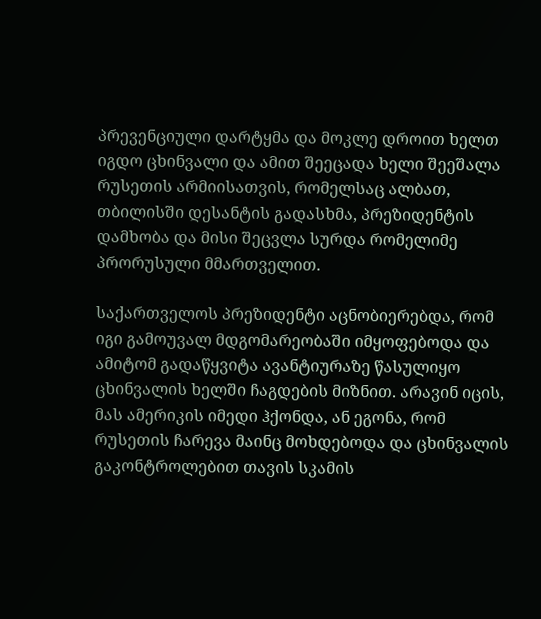პრევენციული დარტყმა და მოკლე დროით ხელთ იგდო ცხინვალი და ამით შეეცადა ხელი შეეშალა რუსეთის არმიისათვის, რომელსაც ალბათ, თბილისში დესანტის გადასხმა, პრეზიდენტის დამხობა და მისი შეცვლა სურდა რომელიმე პრორუსული მმართველით.

საქართველოს პრეზიდენტი აცნობიერებდა, რომ იგი გამოუვალ მდგომარეობაში იმყოფებოდა და ამიტომ გადაწყვიტა ავანტიურაზე წასულიყო ცხინვალის ხელში ჩაგდების მიზნით. არავინ იცის, მას ამერიკის იმედი ჰქონდა, ან ეგონა, რომ რუსეთის ჩარევა მაინც მოხდებოდა და ცხინვალის გაკონტროლებით თავის სკამის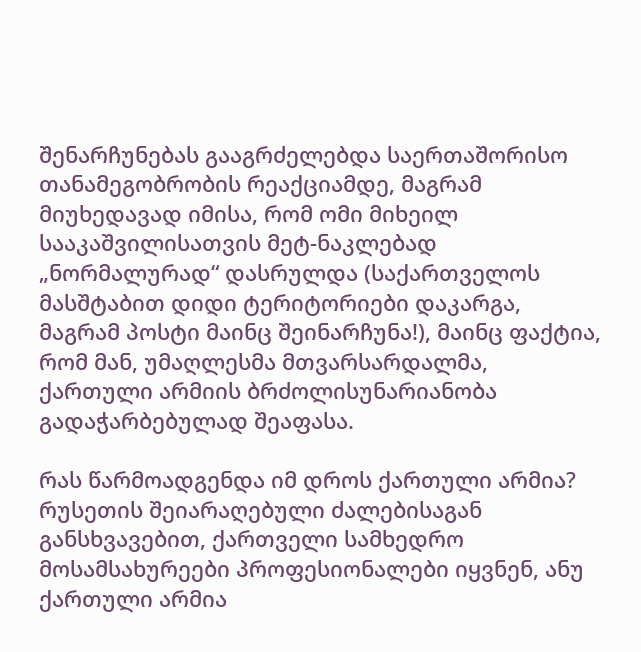შენარჩუნებას გააგრძელებდა საერთაშორისო თანამეგობრობის რეაქციამდე, მაგრამ მიუხედავად იმისა, რომ ომი მიხეილ სააკაშვილისათვის მეტ-ნაკლებად „ნორმალურად“ დასრულდა (საქართველოს მასშტაბით დიდი ტერიტორიები დაკარგა, მაგრამ პოსტი მაინც შეინარჩუნა!), მაინც ფაქტია, რომ მან, უმაღლესმა მთვარსარდალმა, ქართული არმიის ბრძოლისუნარიანობა გადაჭარბებულად შეაფასა.

რას წარმოადგენდა იმ დროს ქართული არმია? რუსეთის შეიარაღებული ძალებისაგან განსხვავებით, ქართველი სამხედრო მოსამსახურეები პროფესიონალები იყვნენ, ანუ ქართული არმია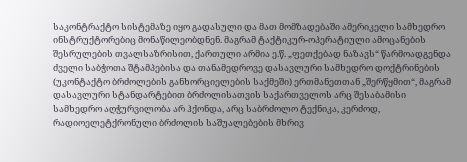საკონტრაქტო სისტემაზე იყო გადასული და მათ მომზადებაში ამერიკელი სამხედრო ინსტრუქტორებიც მონაწილეობდნენ. მაგრამ ტაქტიკურ-ოპერატიული ამოცანების შესრულების თვალსაზრისით, ქართული არმია ე.წ. „ფეთქებად ნაზავს“ წარმოადგენდა ძველი საბჭოთა შტამპებისა და თანამედროვე დასავლური სამხედრო დოქტრინების (უკონტაქტო ბრძოლების განხორციელების საქმეში) ერთმანეთთან „შერწყმით“, მაგრამ დასავლური სტანდარტებით ბრძოლისათვის საქართველოს არც შესაბამისი სამხედრო აღჭურვილობა არ ჰქონდა, არც საბრძოლო ტექნიკა, კერძოდ, რადიოელეტქრონული ბრძოლის საშუალებების მხრივ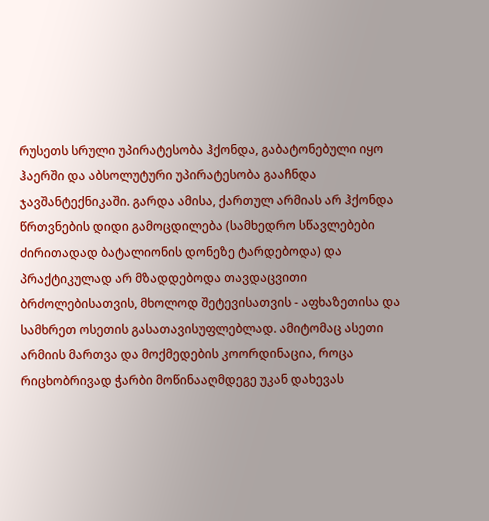რუსეთს სრული უპირატესობა ჰქონდა, გაბატონებული იყო ჰაერში და აბსოლუტური უპირატესობა გააჩნდა ჯავშანტექნიკაში. გარდა ამისა, ქართულ არმიას არ ჰქონდა წრთვნების დიდი გამოცდილება (სამხედრო სწავლებები ძირითადად ბატალიონის დონეზე ტარდებოდა) და პრაქტიკულად არ მზადდებოდა თავდაცვითი ბრძოლებისათვის, მხოლოდ შეტევისათვის - აფხაზეთისა და სამხრეთ ოსეთის გასათავისუფლებლად. ამიტომაც ასეთი არმიის მართვა და მოქმედების კოორდინაცია, როცა რიცხობრივად ჭარბი მოწინააღმდეგე უკან დახევას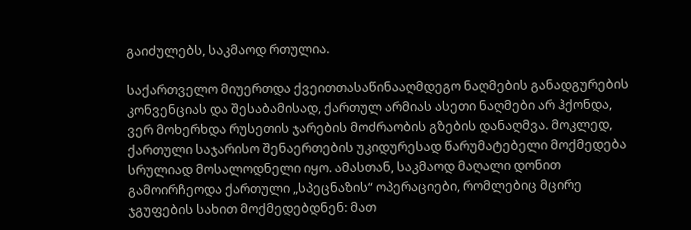გაიძულებს, საკმაოდ რთულია.

საქართველო მიუერთდა ქვეითთასაწინააღმდეგო ნაღმების განადგურების კონვენციას და შესაბამისად, ქართულ არმიას ასეთი ნაღმები არ ჰქონდა, ვერ მოხერხდა რუსეთის ჯარების მოძრაობის გზების დანაღმვა. მოკლედ, ქართული საჯარისო შენაერთების უკიდურესად წარუმატებელი მოქმედება სრულიად მოსალოდნელი იყო. ამასთან, საკმაოდ მაღალი დონით გამოირჩეოდა ქართული „სპეცნაზის“ ოპერაციები, რომლებიც მცირე ჯგუფების სახით მოქმედებდნენ: მათ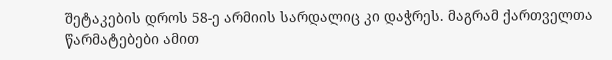შეტაკების დროს 58-ე არმიის სარდალიც კი დაჭრეს. მაგრამ ქართველთა წარმატებები ამით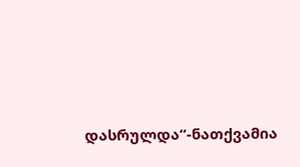დასრულდა“-ნათქვამია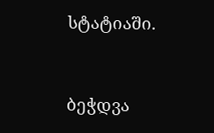სტატიაში.


ბეჭდვა